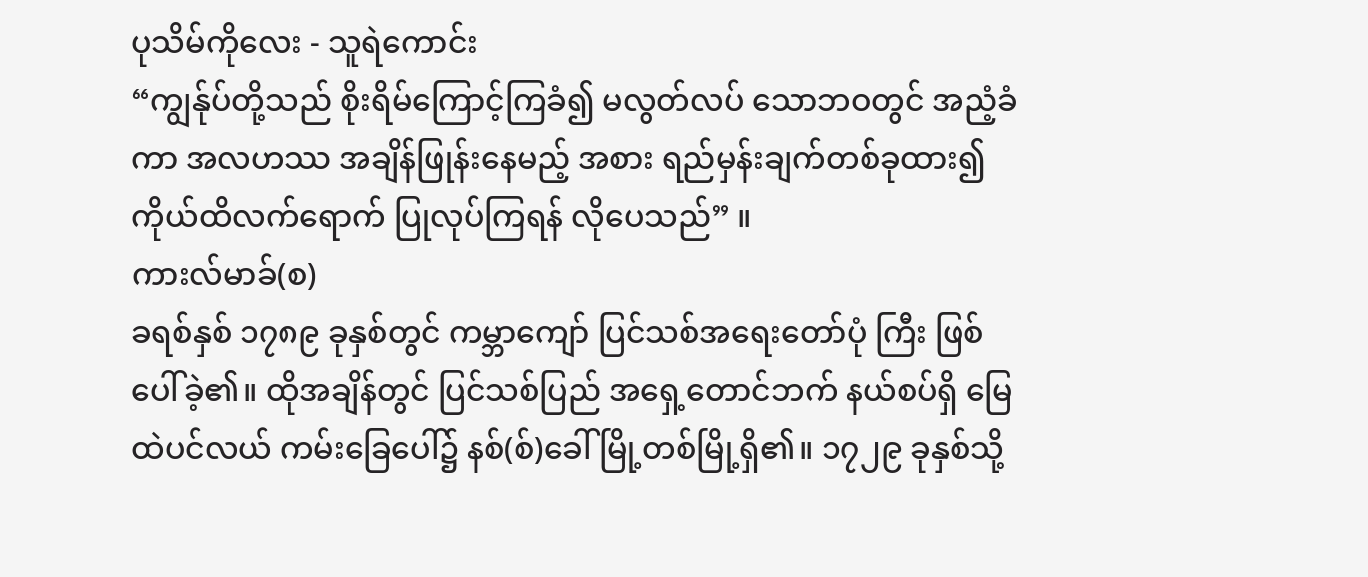ပုသိမ်ကိုလေး - သူရဲကောင်း
“ကျွန်ုပ်တို့သည် စိုးရိမ်ကြောင့်ကြခံ၍ မလွတ်လပ် သောဘဝတွင် အညံ့ခံကာ အလဟဿ အချိန်ဖြုန်းနေမည့် အစား ရည်မှန်းချက်တစ်ခုထား၍ ကိုယ်ထိလက်ရောက် ပြုလုပ်ကြရန် လိုပေသည်” ။
ကားလ်မာခ်(စ)
ခရစ်နှစ် ၁၇၈၉ ခုနှစ်တွင် ကမ္ဘာကျော် ပြင်သစ်အရေးတော်ပုံ ကြီး ဖြစ်ပေါ်ခဲ့၏။ ထိုအချိန်တွင် ပြင်သစ်ပြည် အရှေ့တောင်ဘက် နယ်စပ်ရှိ မြေထဲပင်လယ် ကမ်းခြေပေါ်၌ နစ်(စ်)ခေါ် မြို့တစ်မြို့ရှိ၏။ ၁၇၂၉ ခုနှစ်သို့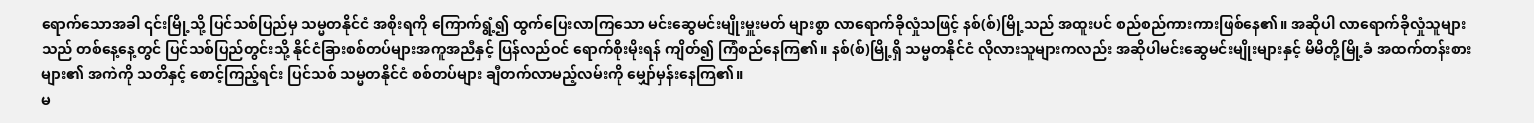ရောက်သောအခါ ၎င်းမြို့သို့ ပြင်သစ်ပြည်မှ သမ္မတနိုင်ငံ အစိုးရကို ကြောက်ရွံ့၍ ထွက်ပြေးလာကြသော မင်းဆွေမင်းမျိုးမှူးမတ် များစွာ လာရောက်ခိုလှုံသဖြင့် နစ်(စ်)မြို့သည် အထူးပင် စည်စည်ကားကားဖြစ်နေ၏။ အဆိုပါ လာရောက်ခိုလှုံသူများသည် တစ်နေ့နေ့တွင် ပြင်သစ်ပြည်တွင်းသို့ နိုင်ငံခြားစစ်တပ်များအကူအညီနှင့် ပြန်လည်ဝင် ရောက်စိုးမိုးရန် ကျိတ်၍ ကြံစည်နေကြ၏။ နစ်(စ်)မြို့ရှိ သမ္မတနိုင်ငံ လိုလားသူများကလည်း အဆိုပါမင်းဆွေမင်းမျိုးများနှင့် မိမိတို့မြို့ခံ အထက်တန်းစားများ၏ အကဲကို သတိနှင့် စောင့်ကြည့်ရင်း ပြင်သစ် သမ္မတနိုင်ငံ စစ်တပ်များ ချီတက်လာမည့်လမ်းကို မျှော်မှန်းနေကြ၏။
မ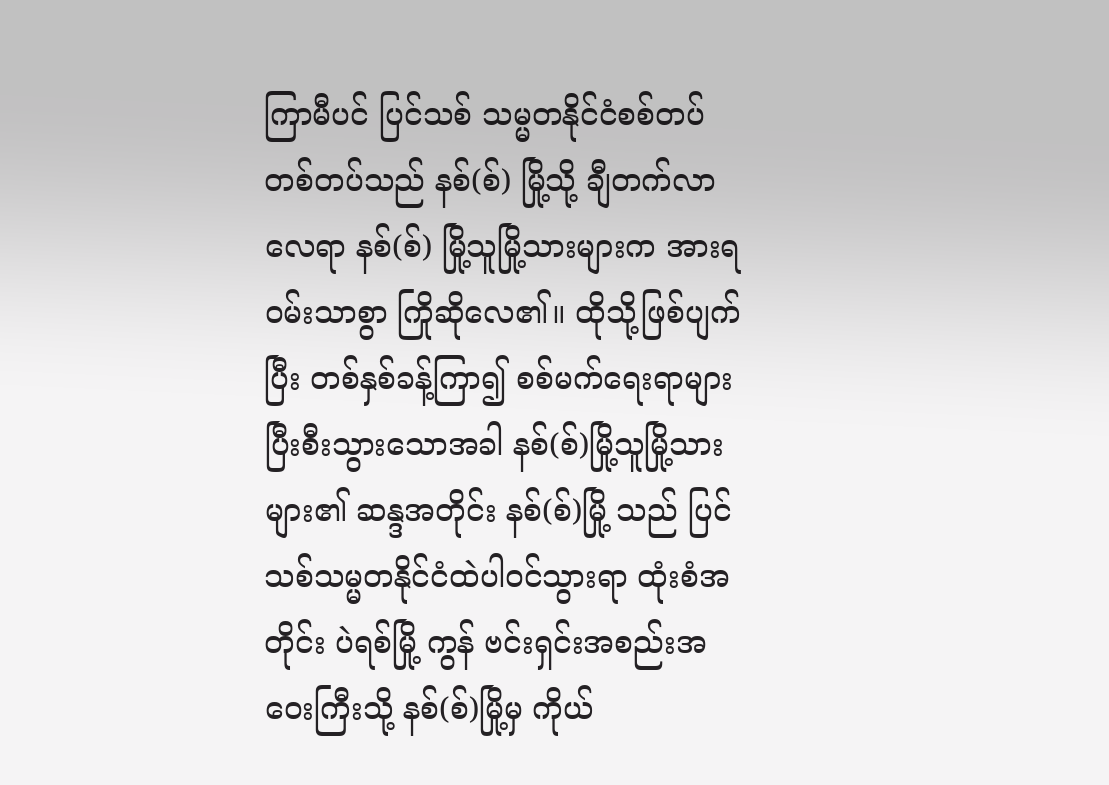ကြာမီပင် ပြင်သစ် သမ္မတနိုင်ငံစစ်တပ်တစ်တပ်သည် နစ်(စ်) မြို့သို့ ချီတက်လာလေရာ နစ်(စ်) မြို့သူမြို့သားများက အားရဝမ်းသာစွာ ကြိုဆိုလေ၏။ ထိုသို့ဖြစ်ပျက်ပြီး တစ်နှစ်ခန့်ကြာ၍ စစ်မက်ရေးရာများ ပြီးစီးသွားသောအခါ နစ်(စ်)မြို့သူမြို့သားများ၏ ဆန္ဒအတိုင်း နစ်(စ်)မြို့ သည် ပြင်သစ်သမ္မတနိုင်ငံထဲပါဝင်သွားရာ ထုံးစံအတိုင်း ပဲရစ်မြို့ ကွန် ဗင်းရှင်းအစည်းအဝေးကြီးသို့ နစ်(စ်)မြို့မှ ကိုယ်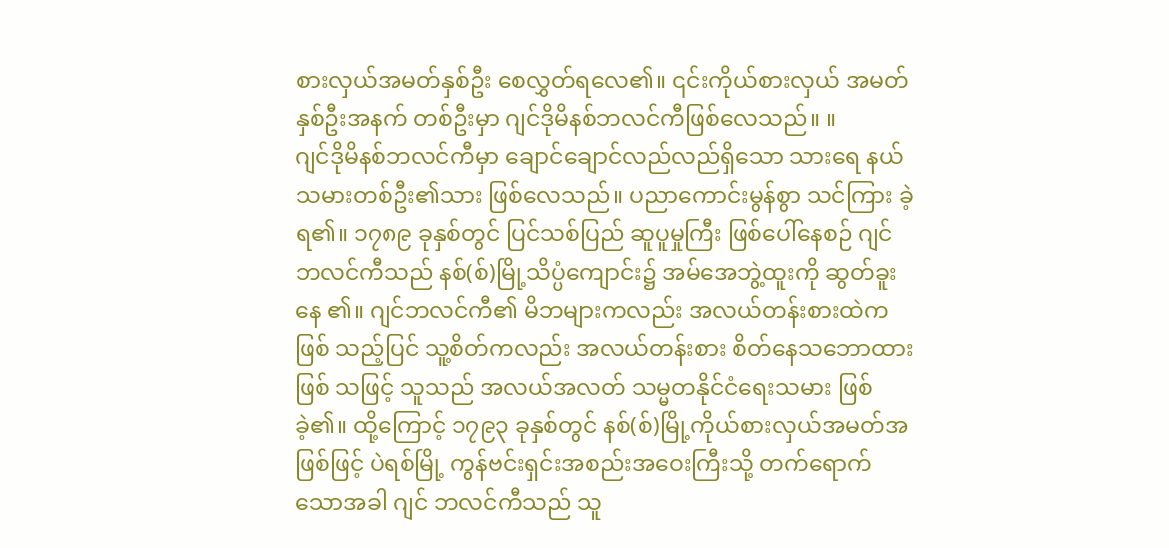စားလှယ်အမတ်နှစ်ဦး စေလွှတ်ရလေ၏။ ၎င်းကိုယ်စားလှယ် အမတ်နှစ်ဦးအနက် တစ်ဦးမှာ ဂျင်ဒိုမိနစ်ဘလင်ကီဖြစ်လေသည်။ ။
ဂျင်ဒိုမိနစ်ဘလင်ကီမှာ ချောင်ချောင်လည်လည်ရှိသော သားရေ နယ်သမားတစ်ဦး၏သား ဖြစ်လေသည်။ ပညာကောင်းမွန်စွာ သင်ကြား ခဲ့ရ၏။ ၁၇၈၉ ခုနှစ်တွင် ပြင်သစ်ပြည် ဆူပူမှုကြီး ဖြစ်ပေါ်နေစဉ် ဂျင် ဘလင်ကီသည် နစ်(စ်)မြို့သိပ္ပံကျောင်း၌ အမ်အေဘွဲ့ထူးကို ဆွတ်ခူးနေ ၏။ ဂျင်ဘလင်ကီ၏ မိဘများကလည်း အလယ်တန်းစားထဲက ဖြစ် သည့်ပြင် သူ့စိတ်ကလည်း အလယ်တန်းစား စိတ်နေသဘောထား ဖြစ် သဖြင့် သူသည် အလယ်အလတ် သမ္မတနိုင်ငံရေးသမား ဖြစ်ခဲ့၏။ ထို့ကြောင့် ၁၇၉၃ ခုနှစ်တွင် နစ်(စ်)မြို့ကိုယ်စားလှယ်အမတ်အဖြစ်ဖြင့် ပဲရစ်မြို့ ကွန်ဗင်းရှင်းအစည်းအဝေးကြီးသို့ တက်ရောက်သောအခါ ဂျင် ဘလင်ကီသည် သူ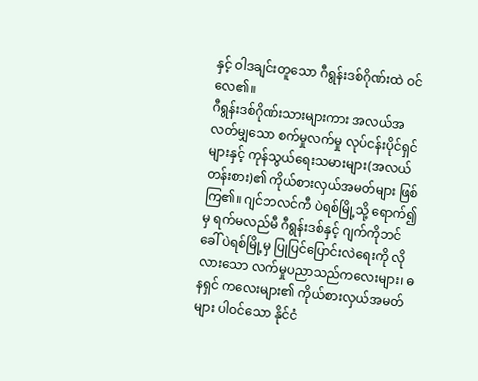နှင့် ဝါဒချင်းတူသော ဂီရွန်းဒစ်ဂိုဏ်းထဲ ဝင်လေ၏။
ဂီရွန်းဒစ်ဂိုဏ်းသားများကား အလယ်အလတ်မျှသော စက်မှုလက်မှု လုပ်ငန်းပိုင်ရှင်များနှင့် ကုန်သွယ်ရေးသမားများ(အလယ်တန်းစား)၏ ကိုယ်စားလှယ်အမတ်များ ဖြစ်ကြ၏။ ဂျင်ဘလင်ကီ ပဲရစ်မြို့သို့ ရောက်၍မှ ရက်မလည်မီ ဂီရွန်းဒစ်နှင့် ဂျက်ကိုဘင်ခေါ် ပဲရစ်မြို့မှ ပြုပြင်ပြောင်းလဲရေးကို လိုလားသော လက်မှုပညာသည်ကလေးများ၊ ဓနရှင် ကလေးများ၏ ကိုယ်စားလှယ်အမတ်များ ပါဝင်သော နိုင်ငံ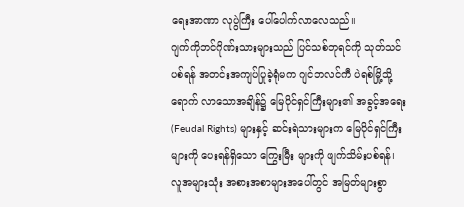ရေးအာဏာ လုပွဲကြီး ပေါ်ပေါက်လာလေသည်။
ဂျက်ကိုဘင်ဂိုဏ်းသားများသည် ပြင်သစ်ဘုရင်ကို သုတ်သင် ပစ်ရန် အတင်းအကျပ်ပြုခဲ့ရုံမက ဂျင်ဘလင်ကီ ပဲရစ်မြို့သို့ ရောက် လာသောအချိန်၌ မြေပိုင်ရှင်ကြီးများ၏ အခွင့်အရေး (Feudal Rights) များနှင့် ဆင်းရဲသားများက မြေပိုင်ရှင်ကြီးများကို ပေးရန်ရှိသော ကြွေးမြီး များကို ဖျက်သိမ်းပစ်ရန်၊ လူအများသုံး အစားအစာများအပေါ်တွင် အမြတ်များစွာ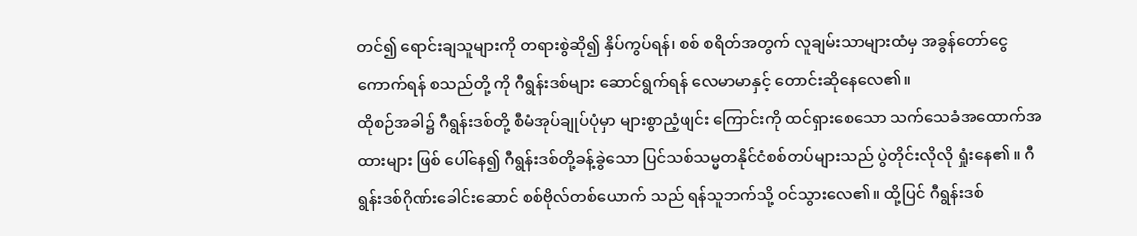တင်၍ ရောင်းချသူများကို တရားစွဲဆို၍ နှိပ်ကွပ်ရန်၊ စစ် စရိတ်အတွက် လူချမ်းသာများထံမှ အခွန်တော်ငွေကောက်ရန် စသည်တို့ ကို ဂီရွန်းဒစ်များ ဆောင်ရွက်ရန် လေမာမာနှင့် တောင်းဆိုနေလေ၏။
ထိုစဉ်အခါ၌ ဂီရွန်းဒစ်တို့ စီမံအုပ်ချုပ်ပုံမှာ များစွာညံ့ဖျင်း ကြောင်းကို ထင်ရှားစေသော သက်သေခံအထောက်အထားများ ဖြစ် ပေါ်နေ၍ ဂီရွန်းဒစ်တို့ခန့်ခွဲသော ပြင်သစ်သမ္မတနိုင်ငံစစ်တပ်များသည် ပွဲတိုင်းလိုလို ရှုံးနေ၏ ။ ဂီရွန်းဒစ်ဂိုဏ်းခေါင်းဆောင် စစ်ဗိုလ်တစ်ယောက် သည် ရန်သူဘက်သို့ ဝင်သွားလေ၏။ ထို့ပြင် ဂီရွန်းဒစ်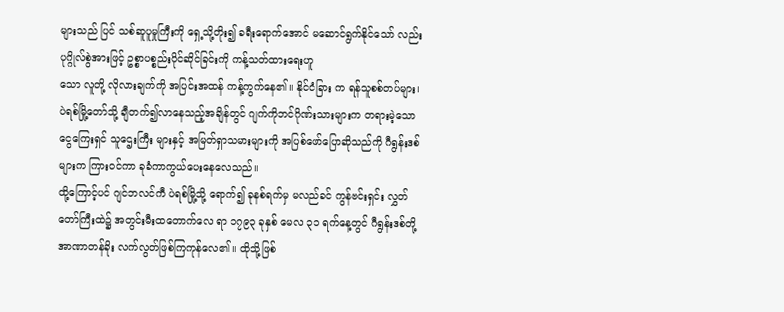များသည် ပြင် သစ်ဆူပူမှုကြီးကို ရှေ့သို့တိုး၍ ခရီးရောက်အောင် မဆောင်ရွက်နိုင်သော် လည်း ပုဂ္ဂိုလ်စွဲအားဖြင့် ဥစ္စာပစ္စည်းပိုင်ဆိုင်ခြင်းကို ကန့်သတ်ထားရေးဟူ
သော လူတို့ လိုလားချက်ကို အပြင်းအထန် ကန့်ကွက်နေ၏။ နိုင်ငံခြား က ရန်သူစစ်တပ်များ၊ ပဲရစ်မြို့တော်သို့ ချီတက်၍လာနေသည့်အချိန်တွင် ဂျက်ကိုဘင်ဂိုဏ်းသားများက တရားမဲ့သော ငွေကြေးရှင် သူဌေးကြီး များနှင့် အမြတ်ရှာသမားများကို အပြစ်ဖော်ပြောဆိုသည်ကို ဂီရွန်းဒစ် များက ကြားဝင်ကာ ခုခံကာကွယ်ပေးနေလေသည်။
ထို့ကြောင့်ပင် ဂျင်ဘလင်ကီ ပဲရစ်မြို့သို့ ရောက်၍ ခုနစ်ရက်မှ မလည်ခင် ကွန်ဗင်းရှင်း လွှတ်တော်ကြီးထဲ၌ အတွင်းမီးထတောက်လေ ရာ ၁၇၉၃ ခုနှစ် မေလ ၃၁ ရက်နေ့တွင် ဂီရွန်းဒစ်တို့ အာဏာတန်ခိုး လက်လွတ်ဖြစ်ကြကုန်လေ၏။ ထိုသို့ဖြစ်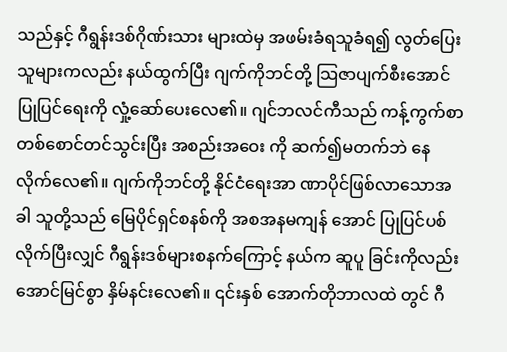သည်နှင့် ဂီရွန်းဒစ်ဂိုဏ်းသား များထဲမှ အဖမ်းခံရသူခံရ၍ လွတ်ပြေးသူများကလည်း နယ်ထွက်ပြီး ဂျက်ကိုဘင်တို့ သြဇာပျက်စီးအောင် ပြုပြင်ရေးကို လှုံ့ဆော်ပေးလေ၏။ ဂျင်ဘလင်ကီသည် ကန့်ကွက်စာတစ်စောင်တင်သွင်းပြီး အစည်းအဝေး ကို ဆက်၍မတက်ဘဲ နေလိုက်လေ၏။ ဂျက်ကိုဘင်တို့ နိုင်ငံရေးအာ ဏာပိုင်ဖြစ်လာသောအခါ သူတို့သည် မြေပိုင်ရှင်စနစ်ကို အစအနမကျန် အောင် ပြုပြင်ပစ်လိုက်ပြီးလျှင် ဂီရွန်းဒစ်များစနက်ကြောင့် နယ်က ဆူပူ ခြင်းကိုလည်း အောင်မြင်စွာ နှိမ်နင်းလေ၏။ ၎င်းနှစ် အောက်တိုဘာလထဲ တွင် ဂီ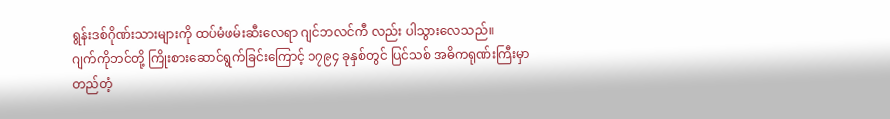ရွန်းဒစ်ဂိုဏ်းသားများကို ထပ်မံဖမ်းဆီးလေရာ ဂျင်ဘလင်ကီ လည်း ပါသွားလေသည်။
ဂျက်ကိုဘင်တို့ ကြိုးစားဆောင်ရွက်ခြင်းကြောင့် ၁၇၉၄ ခုနှစ်တွင် ပြင်သစ် အဓိကရုဏ်းကြီးမှာ တည်တံ့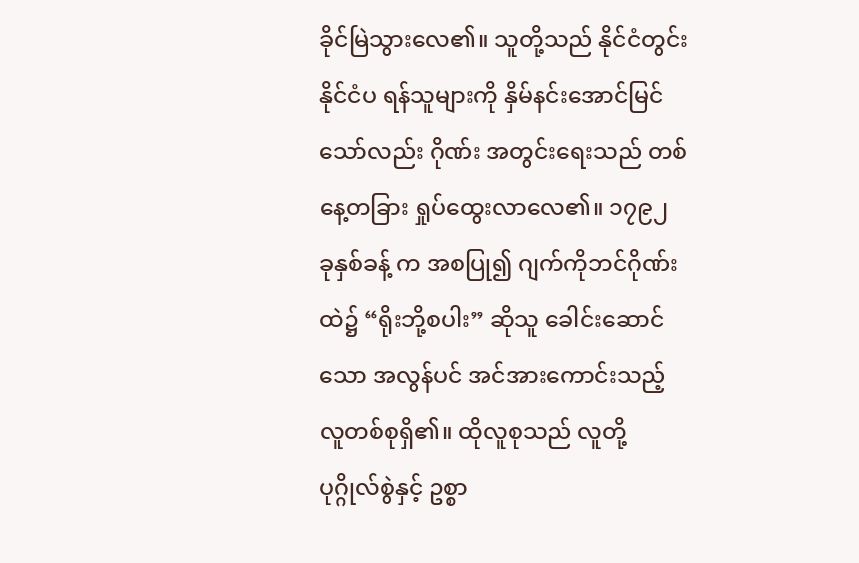ခိုင်မြဲသွားလေ၏။ သူတို့သည် နိုင်ငံတွင်း နိုင်ငံပ ရန်သူများကို နှိမ်နင်းအောင်မြင်သော်လည်း ဂိုဏ်း အတွင်းရေးသည် တစ်နေ့တခြား ရှုပ်ထွေးလာလေ၏။ ၁၇၉၂ ခုနှစ်ခန့် က အစပြု၍ ဂျက်ကိုဘင်ဂိုဏ်းထဲ၌ “ရိုးဘို့စပါး” ဆိုသူ ခေါင်းဆောင်သော အလွန်ပင် အင်အားကောင်းသည့်လူတစ်စုရှိ၏။ ထိုလူစုသည် လူတို့ ပုဂ္ဂိုလ်စွဲနှင့် ဥစ္စာ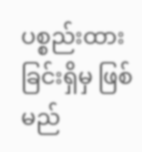ပစ္စည်းထားခြင်းရှိမှ ဖြစ်မည်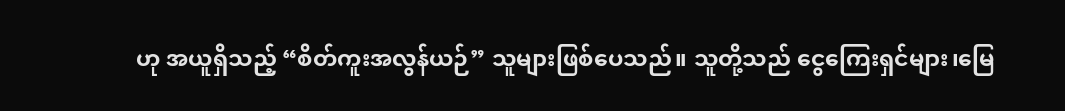ဟု အယူရှိသည့် “စိတ်ကူးအလွန်ယဉ်” သူများဖြစ်ပေသည်။ သူတို့သည် ငွေကြေးရှင်များ၊မြေ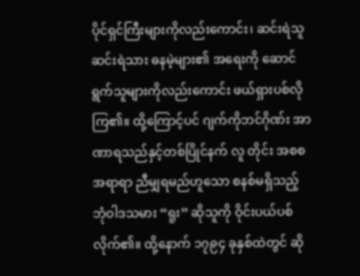ပိုင်ရှင်ကြီးများကိုလည်းကောင်း၊ ဆင်းရဲသူဆင်းရဲသား ဓနမဲ့များ၏ အရေးကို ဆောင်ရွက်သူများကိုလည်းကောင်း ဖယ်ရှားပစ်လိုကြ၏။ ထို့ကြောင့်ပင် ဂျက်ကိုဘင်ဂိုဏ်း အာဏာရသည်နှင့်တစ်ပြိုင်နက် လူ တိုင်း အစစအရာရာ ညီမျှရမည်ဟူသော စနစ်မရှိသည့် ဘုံဝါဒသမား “ရူး” ဆိုသူကို ဝိုင်းပယ်ပစ်လိုက်၏။ ထို့နောက် ၁၇၉၄ ခုနှစ်ထဲတွင် ဆို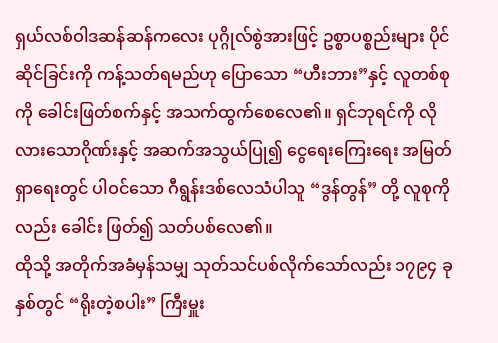ရှယ်လစ်ဝါဒဆန်ဆန်ကလေး ပုဂ္ဂိုလ်စွဲအားဖြင့် ဥစ္စာပစ္စည်းများ ပိုင် ဆိုင်ခြင်းကို ကန့်သတ်ရမည်ဟု ပြောသော “ဟီးဘား”နှင့် လူတစ်စု ကို ခေါင်းဖြတ်စက်နှင့် အသက်ထွက်စေလေ၏။ ရှင်ဘုရင်ကို လိုလားသောဂိုဏ်းနှင့် အဆက်အသွယ်ပြု၍ ငွေရေးကြေးရေး အမြတ်ရှာရေးတွင် ပါဝင်သော ဂီရွန်းဒစ်လေသံပါသူ “ဒွန်တွန်” တို့ လူစုကိုလည်း ခေါင်း ဖြတ်၍ သတ်ပစ်လေ၏။
ထိုသို့ အတိုက်အခံမှန်သမျှ သုတ်သင်ပစ်လိုက်သော်လည်း ၁၇၉၄ ခုနှစ်တွင် “ရိုးတဲ့စပါး” ကြီးမှူး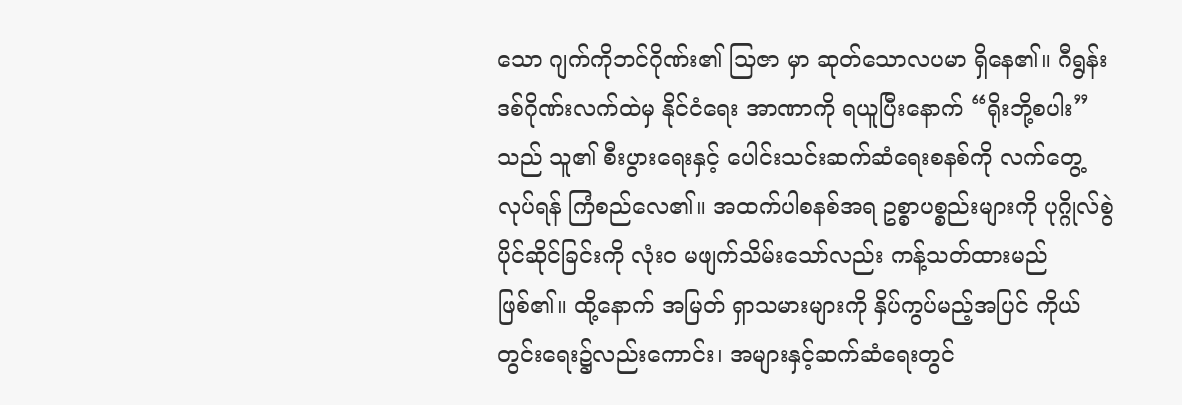သော ဂျက်ကိုဘင်ဂိုဏ်း၏ သြဇာ မှာ ဆုတ်သောလပမာ ရှိနေ၏။ ဂီရွန်းဒစ်ဂိုဏ်းလက်ထဲမှ နိုင်ငံရေး အာဏာကို ရယူပြီးနောက် “ရိုးဘို့စပါး” သည် သူ၏ စီးပွားရေးနှင့် ပေါင်းသင်းဆက်ဆံရေးစနစ်ကို လက်တွေ့ လုပ်ရန် ကြံစည်လေ၏။ အထက်ပါစနစ်အရ ဥစ္စာပစ္စည်းများကို ပုဂ္ဂိုလ်စွဲပိုင်ဆိုင်ခြင်းကို လုံးဝ မဖျက်သိမ်းသော်လည်း ကန့်သတ်ထားမည်ဖြစ်၏။ ထို့နောက် အမြတ် ရှာသမားများကို နှိပ်ကွပ်မည့်အပြင် ကိုယ်တွင်းရေး၌လည်းကောင်း၊ အများနှင့်ဆက်ဆံရေးတွင်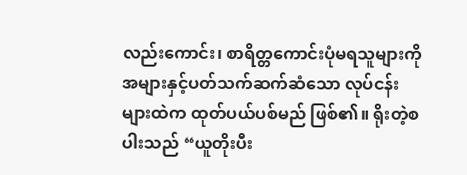လည်းကောင်း၊ စာရိတ္တကောင်းပုံမရသူများကို အများနှင့်ပတ်သက်ဆက်ဆံသော လုပ်ငန်းများထဲက ထုတ်ပယ်ပစ်မည် ဖြစ်၏။ ရိုးတဲ့စပါးသည် “ယူတိုးပီး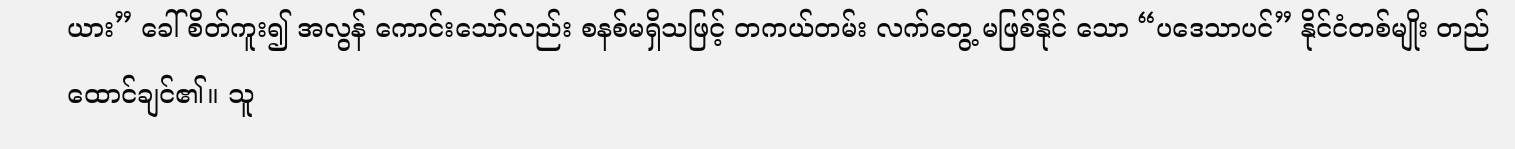ယား” ခေါ် စိတ်ကူး၍ အလွန် ကောင်းသော်လည်း စနစ်မရှိသဖြင့် တကယ်တမ်း လက်တွေ့ မဖြစ်နိုင် သော “ပဒေသာပင်” နိုင်ငံတစ်မျိုး တည်ထောင်ချင်၏။ သူ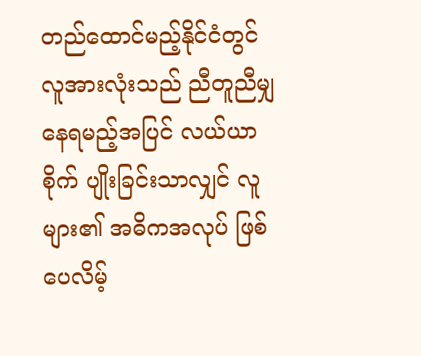တည်ထောင်မည့်နိုင်ငံတွင် လူအားလုံးသည် ညီတူညီမျှနေရမည့်အပြင် လယ်ယာစိုက် ပျိုးခြင်းသာလျှင် လူများ၏ အဓိကအလုပ် ဖြစ်ပေလိမ့်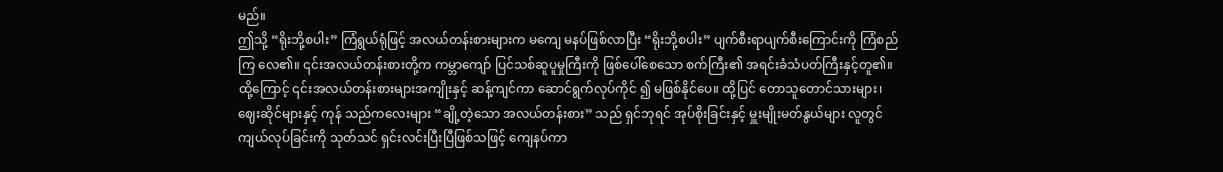မည်။
ဤသို့ “ရိုးဘို့စပါး” ကြံရွယ်ရုံဖြင့် အလယ်တန်းစားများက မကျေ မနပ်ဖြစ်လာပြီး “ရိုးဘို့စပါး” ပျက်စီးရာပျက်စီးကြောင်းကို ကြံစည်ကြ လေ၏။ ၎င်းအလယ်တန်းစားတို့က ကမ္ဘာကျော် ပြင်သစ်ဆူပူမှုကြီးကို ဖြစ်ပေါ်စေသော စက်ကြီး၏ အရင်းခံသံပတ်ကြီးနှင့်တူ၏။ ထို့ကြောင့် ၎င်းအလယ်တန်းစားများအကျိုးနှင့် ဆန့်ကျင်ကာ ဆောင်ရွက်လုပ်ကိုင် ၍ မဖြစ်နိုင်ပေ။ ထို့ပြင် တောသူတောင်သားများ၊ ဈေးဆိုင်များနှင့် ကုန် သည်ကလေးများ “ချို့တဲ့သော အလယ်တန်းစား” သည် ရှင်ဘုရင် အုပ်စိုးခြင်းနှင့် မှူးမျိုးမတ်နွယ်များ လူတွင်ကျယ်လုပ်ခြင်းကို သုတ်သင် ရှင်းလင်းပြီးပြီဖြစ်သဖြင့် ကျေနပ်ကာ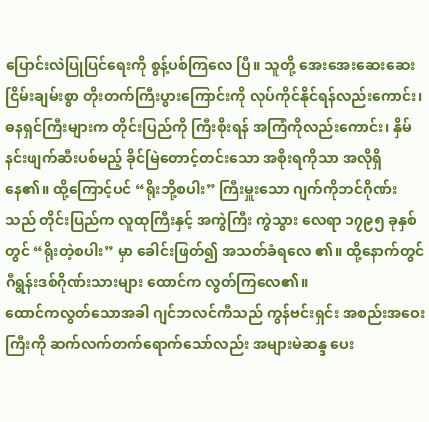ပြောင်းလဲပြုပြင်ရေးကို စွန့်ပစ်ကြလေ ပြီ။ သူတို့ အေးအေးဆေးဆေး ငြိမ်းချမ်းစွာ တိုးတက်ကြီးပွားကြောင်းကို လုပ်ကိုင်နိုင်ရန်လည်းကောင်း၊ ဓနရှင်ကြီးများက တိုင်းပြည်ကို ကြီးစိုးရန် အကြံကိုလည်းကောင်း၊ နှိမ်နင်းဖျက်ဆီးပစ်မည့် ခိုင်မြဲတောင့်တင်းသော အစိုးရကိုသာ အလိုရှိနေ၏။ ထို့ကြောင့်ပင် “ရိုးဘို့စပါး” ကြီးမှူးသော ဂျက်ကိုဘင်ဂိုဏ်းသည် တိုင်းပြည်က လူထုကြီးနှင့် အကွဲကြီး ကွဲသွား လေရာ ၁၇၉၅ ခုနှစ်တွင် “ရိုးတဲ့စပါး” မှာ ခေါင်းဖြတ်၍ အသတ်ခံရလေ ၏။ ထို့နောက်တွင် ဂီရွန်းဒစ်ဂိုဏ်းသားများ ထောင်က လွတ်ကြလေ၏။
ထောင်ကလွတ်သောအခါ ဂျင်ဘလင်ကီသည် ကွန်ဗင်းရှင်း အစည်းအဝေးကြီးကို ဆက်လက်တက်ရောက်သော်လည်း အများမဲဆန္ဒ ပေး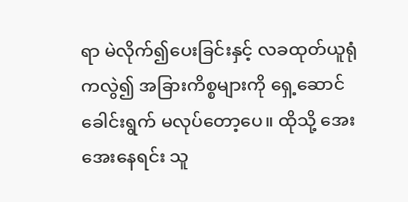ရာ မဲလိုက်၍ပေးခြင်းနှင့် လခထုတ်ယူရုံကလွဲ၍ အခြားကိစ္စများကို ရှေ့ဆောင်ခေါင်းရွက် မလုပ်တော့ပေ။ ထိုသို့ အေးအေးနေရင်း သူ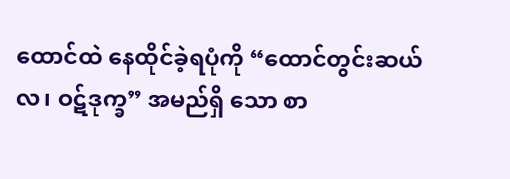ထောင်ထဲ နေထိုင်ခဲ့ရပုံကို “ထောင်တွင်းဆယ်လ၊ ဝဋ်ဒုက္ခ” အမည်ရှိ သော စာ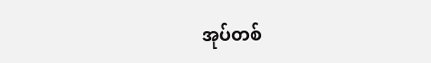အုပ်တစ်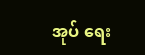အုပ် ရေး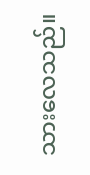သားလေသည်။